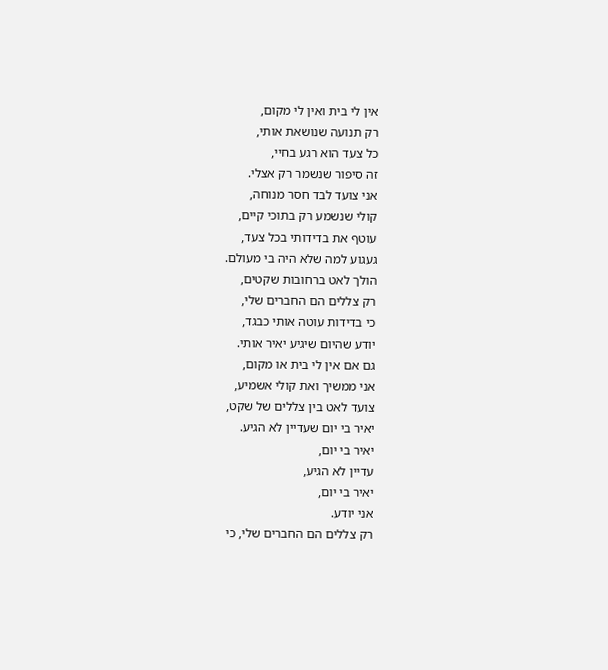אין לי בית ואין לי מקום,
רק תנועה שנושאת אותי,
כל צעד הוא רגע בחיי,
זה סיפור שנשמר רק אצלי.
אני צועד לבד חסר מנוחה,
קולי שנשמע רק בתוכי קיים,
עוטף את בדידותי בכל צעד,
געגוע למה שלא היה בי מעולם.
הולך לאט ברחובות שקטים,
רק צללים הם החברים שלי,
כי בדידות עוטה אותי כבגד,
יודע שהיום שיגיע יאיר אותי.
גם אם אין לי בית או מקום,
אני ממשיך ואת קולי אשמיע,
צועד לאט בין צללים של שקט,
יאיר בי יום שעדיין לא הגיע.
יאיר בי יום,
עדיין לא הגיע,
יאיר בי יום,
אני יודע.
רק צללים הם החברים שלי, כי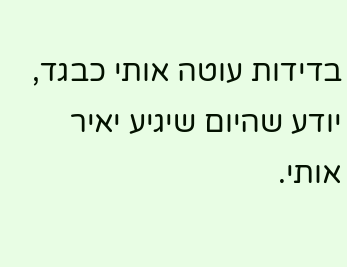בדידות עוטה אותי כבגד,
יודע שהיום שיגיע יאיר אותי.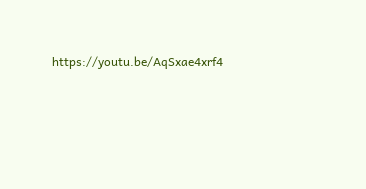https://youtu.be/AqSxae4xrf4